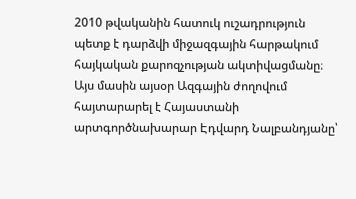2010 թվականին հատուկ ուշադրություն պետք է դարձվի միջազգային հարթակում հայկական քարոզչության ակտիվացմանը։ Այս մասին այսօր Ազգային ժողովում հայտարարել է Հայաստանի արտգործնախարար Էդվարդ Նալբանդյանը՝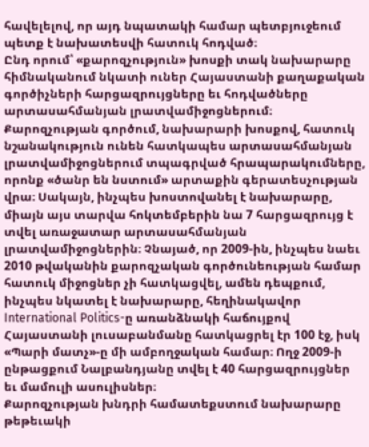հավելելով, որ այդ նպատակի համար պետբյուջեում պետք է նախատեսվի հատուկ հոդված։
Ընդ որում՝ «քարոզչություն» խոսքի տակ նախարարը հիմնականում նկատի ուներ Հայաստանի քաղաքական գործիչների հարցազրույցները եւ հոդվածները արտասահմանյան լրատվամիջոցներում։ Քարոզչության գործում, նախարարի խոսքով, հատուկ նշանակություն ունեն հատկապես արտասահմանյան լրատվամիջոցներում տպագրված հրապարակումները, որոնք «ծանր են նստում» արտաքին գերատեսչության վրա։ Սակայն, ինչպես խոստովանել է նախարարը, միայն այս տարվա հոկտեմբերին նա 7 հարցազրույց է տվել առաջատար արտասահմանյան լրատվամիջոցներին։ Չնայած, որ 2009-ին, ինչպես նաեւ 2010 թվականին քարոզչական գործունեության համար հատուկ միջոցներ չի հատկացվել, ամեն դեպքում, ինչպես նկատել է նախարարը, հեղինակավոր International Politics-ը առանձնակի հաճույքով Հայաստանի լուսաբանմանը հատկացրել էր 100 էջ, իսկ «Պարի մատչ»-ը մի ամբողջական համար։ Ողջ 2009-ի ընթացքում Նալբանդյանը տվել է 40 հարցազրույցներ եւ մամուլի ասուլիսներ։
Քարոզչության խնդրի համատեքստում նախարարը թեթեւակի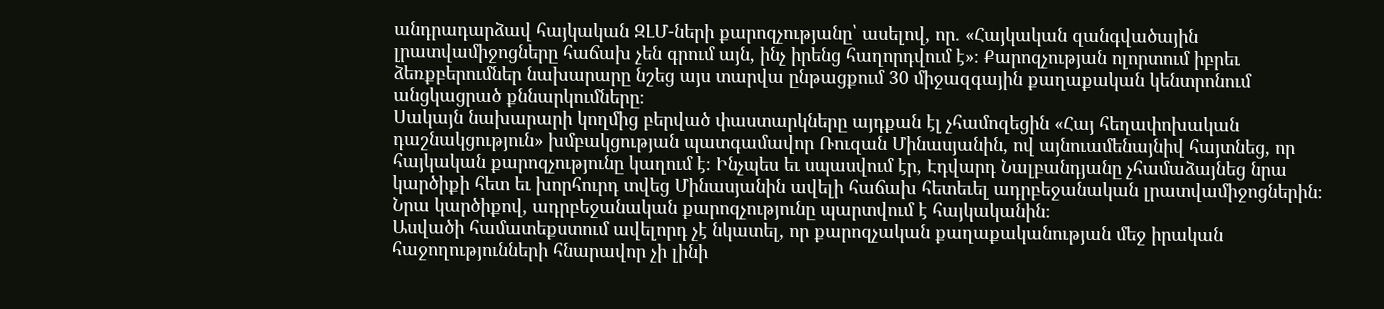անդրադարձավ հայկական ԶԼՄ-ների քարոզչությանը՝ ասելով, որ. «Հայկական զանգվածային լրատվամիջոցները հաճախ չեն գրում այն, ինչ իրենց հաղորդվում է»։ Քարոզչության ոլորտում իբրեւ ձեռքբերումներ նախարարը նշեց այս տարվա ընթացքում 30 միջազգային քաղաքական կենտրոնում անցկացրած քննարկումները։
Սակայն նախարարի կողմից բերված փաստարկները այդքան էլ չհամոզեցին «Հայ հեղափոխական դաշնակցություն» խմբակցության պատգամավոր Ռուզան Մինասյանին, ով այնուամենայնիվ հայտնեց, որ հայկական քարոզչությունը կաղում է։ Ինչպես եւ սպասվում էր, Էդվարդ Նալբանդյանը չհամաձայնեց նրա կարծիքի հետ եւ խորհուրդ տվեց Մինասյանին ավելի հաճախ հետեւել ադրբեջանական լրատվամիջոցներին։ Նրա կարծիքով, ադրբեջանական քարոզչությունը պարտվում է հայկականին։
Ասվածի համատեքստում ավելորդ չէ նկատել, որ քարոզչական քաղաքականության մեջ իրական հաջողությունների հնարավոր չի լինի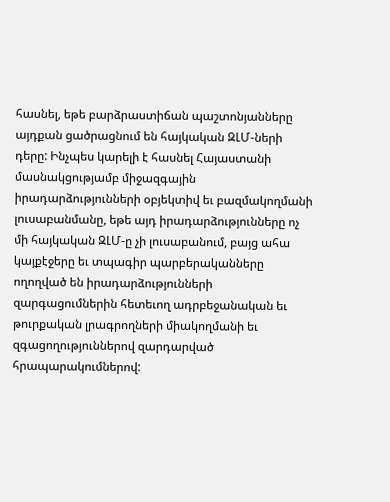հասնել, եթե բարձրաստիճան պաշտոնյանները այդքան ցածրացնում են հայկական ԶԼՄ-ների դերը: Ինչպես կարելի է հասնել Հայաստանի մասնակցությամբ միջազգային իրադարձությունների օբյեկտիվ եւ բազմակողմանի լուսաբանմանը, եթե այդ իրադարձությունները ոչ մի հայկական ԶԼՄ-ը չի լուսաբանում, բայց ահա կայքէջերը եւ տպագիր պարբերականները ողողված են իրադարձությունների զարգացումներին հետեւող ադրբեջանական եւ թուրքական լրագրողների միակողմանի եւ զգացողություններով զարդարված հրապարակումներով: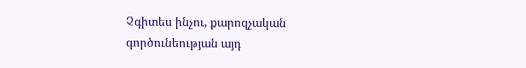Չգիտես ինչու, քարոզչական գործունեության այդ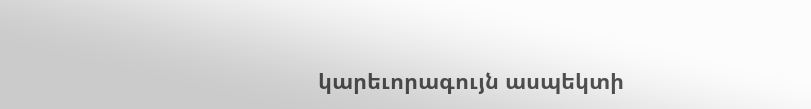կարեւորագույն ասպեկտի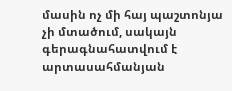մասին ոչ մի հայ պաշտոնյա չի մտածում, սակայն գերագնահատվում է արտասահմանյան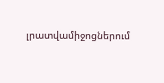լրատվամիջոցներում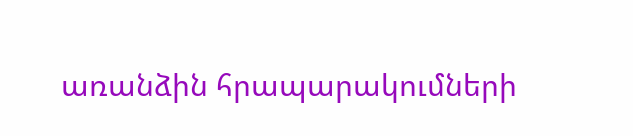առանձին հրապարակումների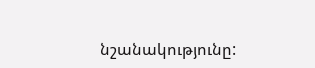նշանակությունը: